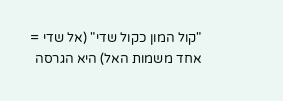"קול המון כקול שדי" (אל שדי = אחד משמות האל) היא הגרסה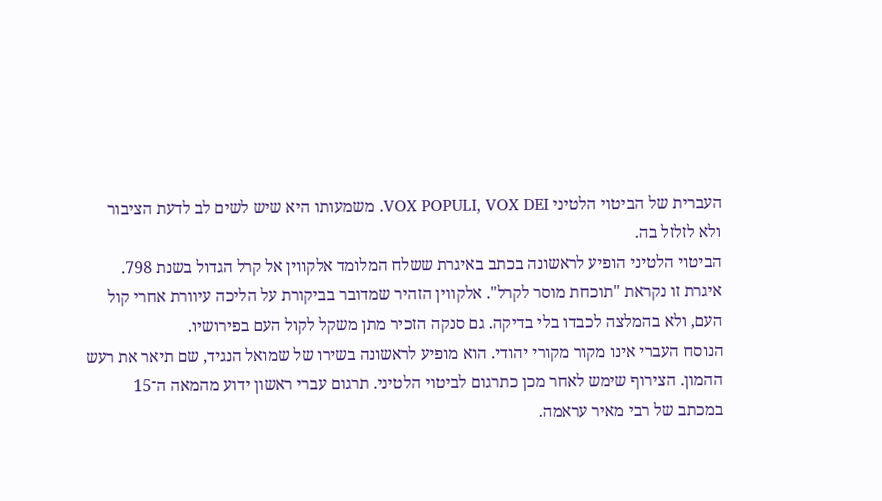העברית של הביטוי הלטיני VOX POPULI, VOX DEI. משמעותו היא שיש לשים לב לדעת הציבור ולא לזלזל בה.
הביטוי הלטיני הופיע לראשונה בכתב באיגרת ששלח המלומד אלקווין אל קרל הגדול בשנת 798. איגרת זו נקראת "תוכחת מוסר לקרל". אלקווין הזהיר שמדובר בביקורת על הליכה עיוורת אחרי קול העם, ולא בהמלצה לכבדו בלי בדיקה. גם סנקה הזכיר מתן משקל לקול העם בפירושיו.
הנוסח העברי אינו מקור מקורי יהודי. הוא מופיע לראשונה בשירו של שמואל הנגיד, שם תיאר את רעש ההמון. הצירוף שימש לאחר מכן כתרגום לביטוי הלטיני. תרגום עברי ראשון ידוע מהמאה ה־15 במכתב של רבי מאיר עראמה.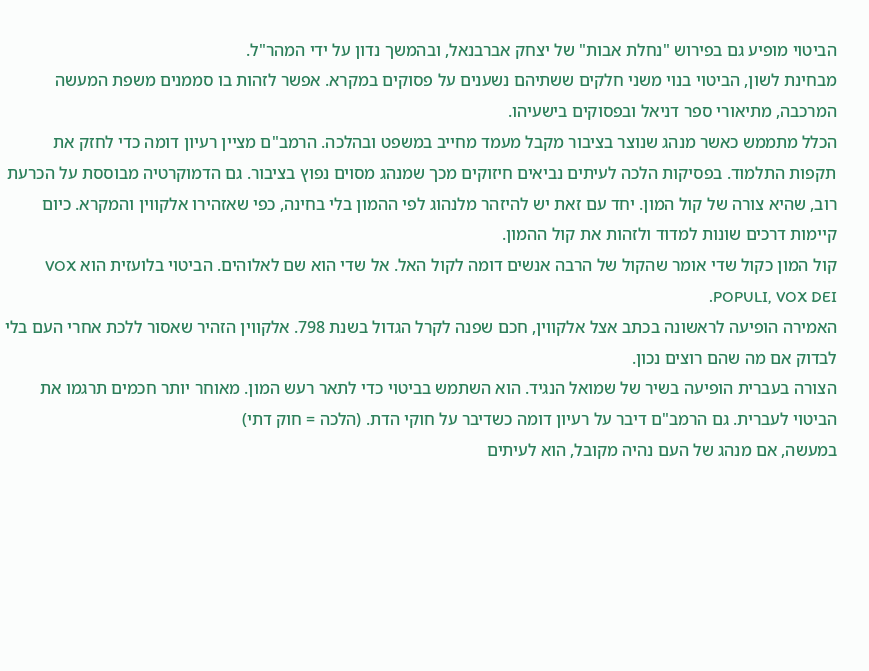הביטוי מופיע גם בפירוש "נחלת אבות" של יצחק אברבנאל, ובהמשך נדון על ידי המהר"ל.
מבחינת לשון, הביטוי בנוי משני חלקים ששתיהם נשענים על פסוקים במקרא. אפשר לזהות בו סממנים משפת המעשה המרכבה, מתיאורי ספר דניאל ובפסוקים בישעיהו.
הכלל מתממש כאשר מנהג שנוצר בציבור מקבל מעמד מחייב במשפט ובהלכה. הרמב"ם מציין רעיון דומה כדי לחזק את תקפות התלמוד. בפסיקות הלכה לעיתים נביאים חיזוקים מכך שמנהג מסוים נפוץ בציבור. גם הדמוקרטיה מבוססת על הכרעת רוב, שהיא צורה של קול המון. יחד עם זאת יש להיזהר מלנהוג לפי ההמון בלי בחינה, כפי שאזהירו אלקווין והמקרא. כיום קיימות דרכים שונות למדוד ולזהות את קול ההמון.
קול המון כקול שדי אומר שהקול של הרבה אנשים דומה לקול האל. אל שדי הוא שם לאלוהים. הביטוי בלועזית הוא VOX POPULI, VOX DEI.
האמירה הופיעה לראשונה בכתב אצל אלקווין, חכם שפנה לקרל הגדול בשנת 798. אלקווין הזהיר שאסור ללכת אחרי העם בלי לבדוק אם מה שהם רוצים נכון.
הצורה בעברית הופיעה בשיר של שמואל הנגיד. הוא השתמש בביטוי כדי לתאר רעש המון. מאוחר יותר חכמים תרגמו את הביטוי לעברית. גם הרמב"ם דיבר על רעיון דומה כשדיבר על חוקי הדת. (הלכה = חוק דתי)
במעשה, אם מנהג של העם נהיה מקובל, הוא לעיתים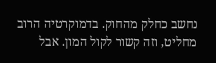נחשב כחלק מהחוק. בדמוקרטיה הרוב מחליט, וזה קשור לקול המון. אבל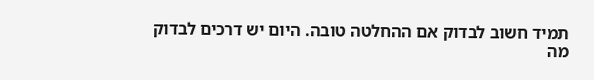תמיד חשוב לבדוק אם ההחלטה טובה. היום יש דרכים לבדוק מה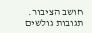חושב הציבור.
תגובות גולשים